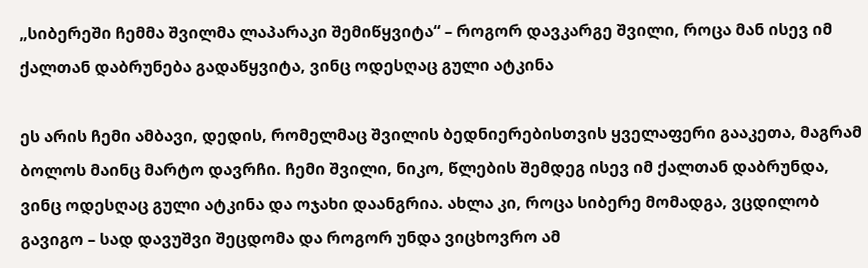„სიბერეში ჩემმა შვილმა ლაპარაკი შემიწყვიტა“ – როგორ დავკარგე შვილი, როცა მან ისევ იმ ქალთან დაბრუნება გადაწყვიტა, ვინც ოდესღაც გული ატკინა

ეს არის ჩემი ამბავი, დედის, რომელმაც შვილის ბედნიერებისთვის ყველაფერი გააკეთა, მაგრამ ბოლოს მაინც მარტო დავრჩი. ჩემი შვილი, ნიკო, წლების შემდეგ ისევ იმ ქალთან დაბრუნდა, ვინც ოდესღაც გული ატკინა და ოჯახი დაანგრია. ახლა კი, როცა სიბერე მომადგა, ვცდილობ გავიგო – სად დავუშვი შეცდომა და როგორ უნდა ვიცხოვრო ამ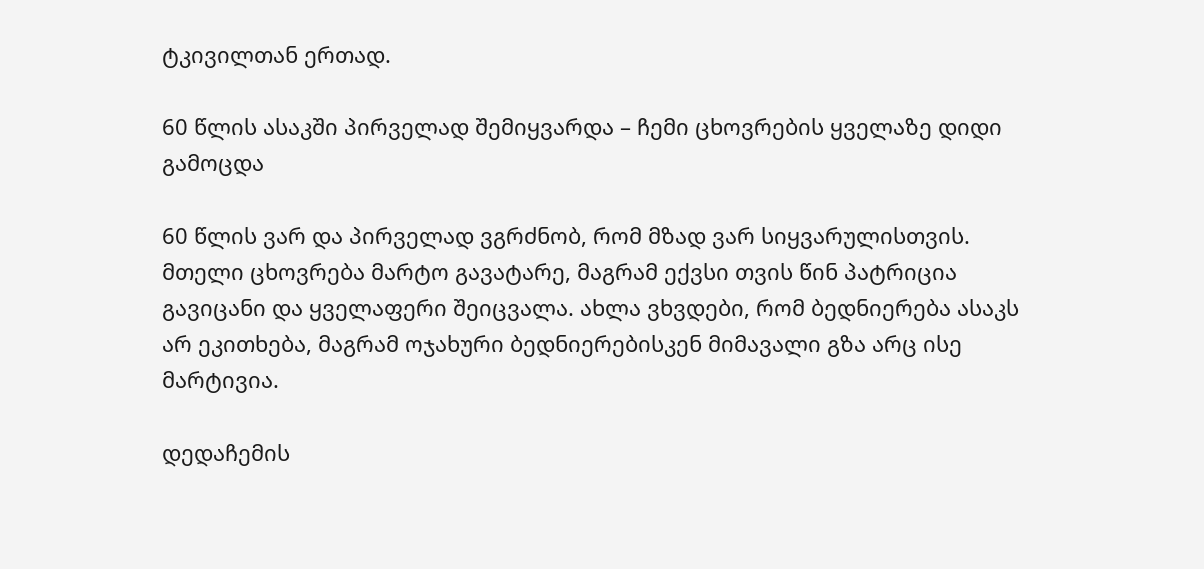ტკივილთან ერთად.

60 წლის ასაკში პირველად შემიყვარდა – ჩემი ცხოვრების ყველაზე დიდი გამოცდა

60 წლის ვარ და პირველად ვგრძნობ, რომ მზად ვარ სიყვარულისთვის. მთელი ცხოვრება მარტო გავატარე, მაგრამ ექვსი თვის წინ პატრიცია გავიცანი და ყველაფერი შეიცვალა. ახლა ვხვდები, რომ ბედნიერება ასაკს არ ეკითხება, მაგრამ ოჯახური ბედნიერებისკენ მიმავალი გზა არც ისე მარტივია.

დედაჩემის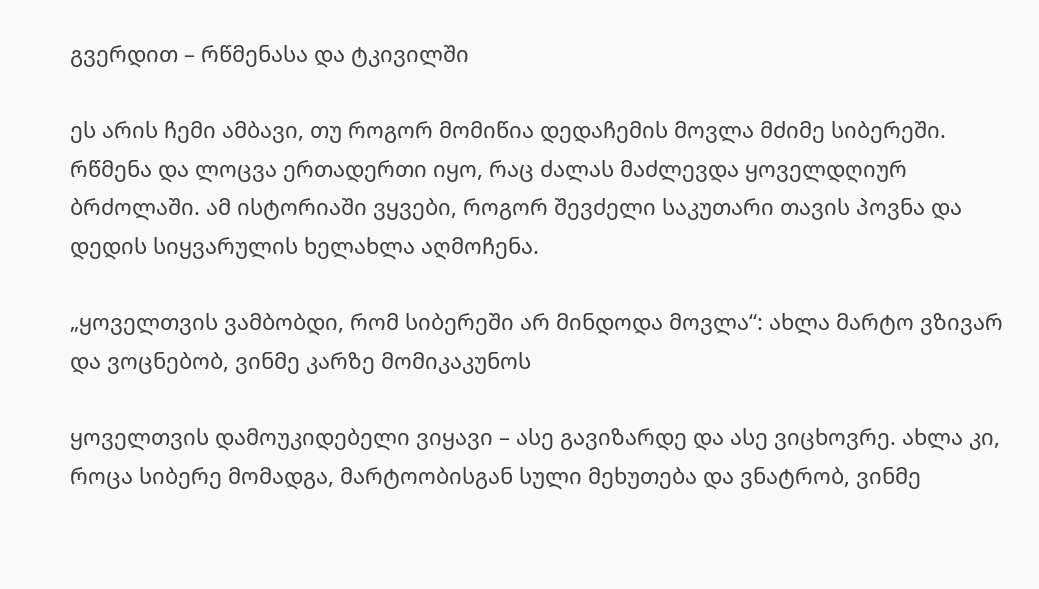გვერდით – რწმენასა და ტკივილში

ეს არის ჩემი ამბავი, თუ როგორ მომიწია დედაჩემის მოვლა მძიმე სიბერეში. რწმენა და ლოცვა ერთადერთი იყო, რაც ძალას მაძლევდა ყოველდღიურ ბრძოლაში. ამ ისტორიაში ვყვები, როგორ შევძელი საკუთარი თავის პოვნა და დედის სიყვარულის ხელახლა აღმოჩენა.

„ყოველთვის ვამბობდი, რომ სიბერეში არ მინდოდა მოვლა“: ახლა მარტო ვზივარ და ვოცნებობ, ვინმე კარზე მომიკაკუნოს

ყოველთვის დამოუკიდებელი ვიყავი – ასე გავიზარდე და ასე ვიცხოვრე. ახლა კი, როცა სიბერე მომადგა, მარტოობისგან სული მეხუთება და ვნატრობ, ვინმე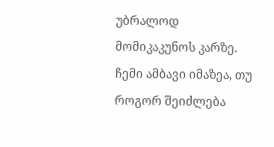უბრალოდ მომიკაკუნოს კარზე. ჩემი ამბავი იმაზეა, თუ როგორ შეიძლება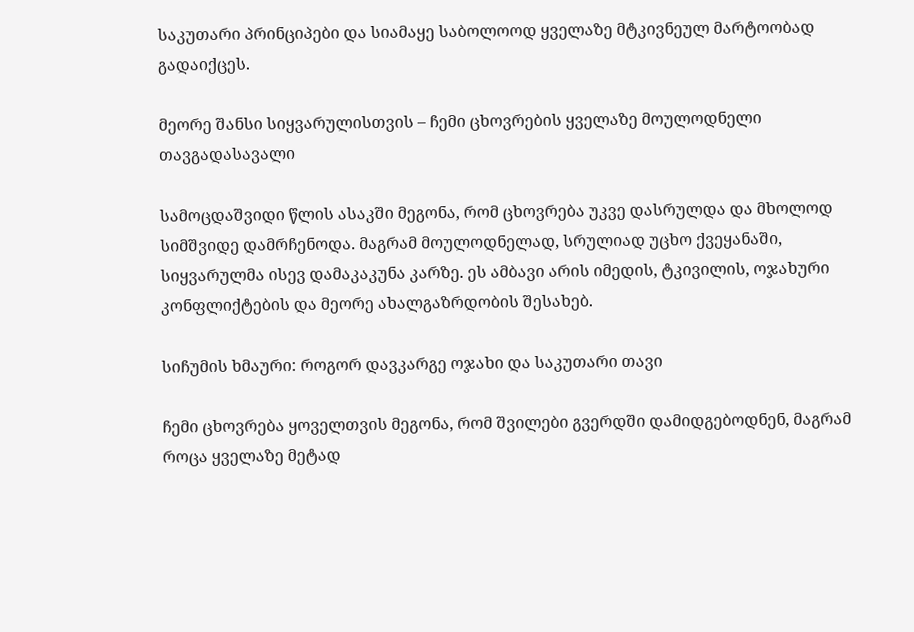საკუთარი პრინციპები და სიამაყე საბოლოოდ ყველაზე მტკივნეულ მარტოობად გადაიქცეს.

მეორე შანსი სიყვარულისთვის – ჩემი ცხოვრების ყველაზე მოულოდნელი თავგადასავალი

სამოცდაშვიდი წლის ასაკში მეგონა, რომ ცხოვრება უკვე დასრულდა და მხოლოდ სიმშვიდე დამრჩენოდა. მაგრამ მოულოდნელად, სრულიად უცხო ქვეყანაში, სიყვარულმა ისევ დამაკაკუნა კარზე. ეს ამბავი არის იმედის, ტკივილის, ოჯახური კონფლიქტების და მეორე ახალგაზრდობის შესახებ.

სიჩუმის ხმაური: როგორ დავკარგე ოჯახი და საკუთარი თავი

ჩემი ცხოვრება ყოველთვის მეგონა, რომ შვილები გვერდში დამიდგებოდნენ, მაგრამ როცა ყველაზე მეტად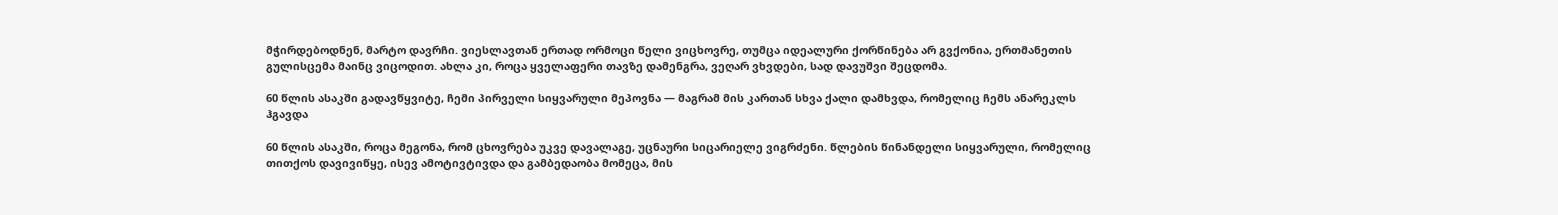მჭირდებოდნენ, მარტო დავრჩი. ვიესლავთან ერთად ორმოცი წელი ვიცხოვრე, თუმცა იდეალური ქორწინება არ გვქონია, ერთმანეთის გულისცემა მაინც ვიცოდით. ახლა კი, როცა ყველაფერი თავზე დამენგრა, ვეღარ ვხვდები, სად დავუშვი შეცდომა.

60 წლის ასაკში გადავწყვიტე, ჩემი პირველი სიყვარული მეპოვნა — მაგრამ მის კართან სხვა ქალი დამხვდა, რომელიც ჩემს ანარეკლს ჰგავდა

60 წლის ასაკში, როცა მეგონა, რომ ცხოვრება უკვე დავალაგე, უცნაური სიცარიელე ვიგრძენი. წლების წინანდელი სიყვარული, რომელიც თითქოს დავივიწყე, ისევ ამოტივტივდა და გამბედაობა მომეცა, მის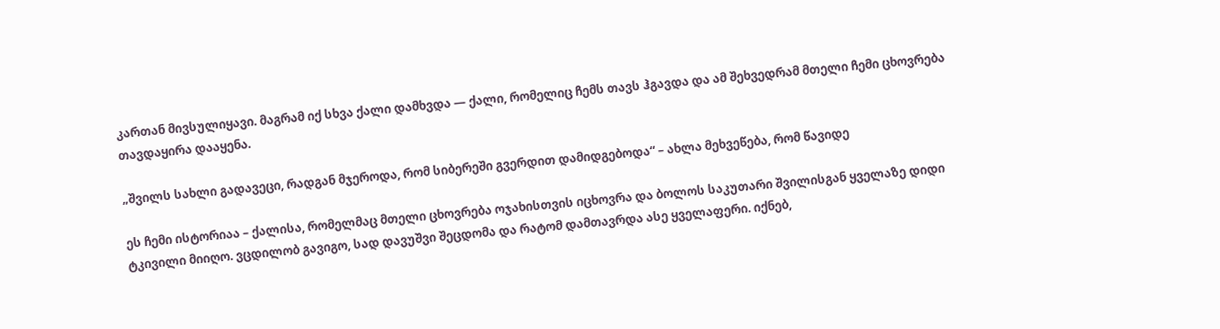კართან მივსულიყავი. მაგრამ იქ სხვა ქალი დამხვდა — ქალი, რომელიც ჩემს თავს ჰგავდა და ამ შეხვედრამ მთელი ჩემი ცხოვრება თავდაყირა დააყენა.

„შვილს სახლი გადავეცი, რადგან მჯეროდა, რომ სიბერეში გვერდით დამიდგებოდა“ – ახლა მეხვეწება, რომ წავიდე

ეს ჩემი ისტორიაა – ქალისა, რომელმაც მთელი ცხოვრება ოჯახისთვის იცხოვრა და ბოლოს საკუთარი შვილისგან ყველაზე დიდი ტკივილი მიიღო. ვცდილობ გავიგო, სად დავუშვი შეცდომა და რატომ დამთავრდა ასე ყველაფერი. იქნებ,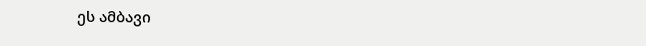ეს ამბავი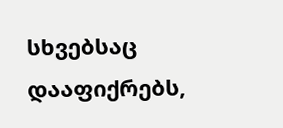სხვებსაც დააფიქრებს,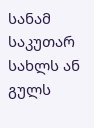სანამ საკუთარ სახლს ან გულს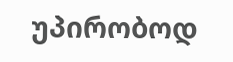უპირობოდ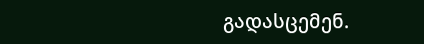გადასცემენ.